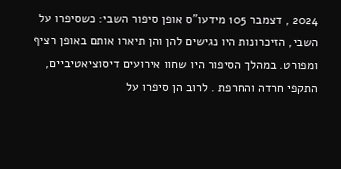2024 , דצמבר 105 מידעו"ס אופן סיפור השבי: כשסיפרו על השבי, הזיכרונות היו נגישים להן והן תיארו אותם באופן רציף ומפורט. במהלך הסיפור היו שחוו אירועים דיסוציאטיביים, התקפי חרדה והחרפת . לרוב הן סיפרו על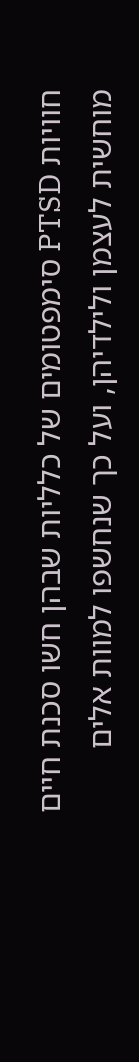חוויות PTSD סימפטומים של כלליות שבהן חשו סכנת חיים מוחשית לעצמן ולילדיהן, ועל כך שנחשפו למוות אלים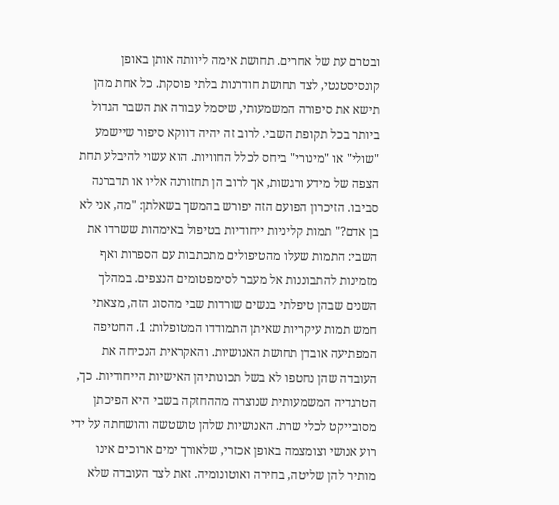ובטרם עת של אחרים. תחושת אימה ליוותה אותן באופן קונסיסטנטי, לצד תחושת חודרנות בלתי פוסקת. כל אחת מהן תישא את סיפורה המשמעותי, שיסמל עבורה את השבר הגדול ביותר בכל תקופת השבי. לרוב זה יהיה דווקא סיפור שיישמע "שולי" או "מינורי" ביחס לכלל החוויות. הוא עשוי להיבלע תחת הצפה של מידע ורגשות, אך לרוב הן תחזורנה אליו או תדברנה סביבו. הזיכרון הפועם הזה יפורש בהמשך בשאלתן: "מה, אני לא בן אדם?" תמות קליניות ייחודיות בטיפול באימהות ששרדו את השבי: התמות שעלו מהטיפולים מתכתבות עם הספרות ואף מזמינות להתבוננות אל מעבר לסימפטומים הנצפים. במהלך השנים שבהן טיפלתי בנשים שורדות שבי מהסוג הזה, מצאתי חמש תמות עיקריות שאיתן התמודדו המטופלות: 1. החטיפה המפתיעה אובדן תחושת האנושיות. והאקראית הנכיחה את העובדה שהן נחטפו לא בשל תכונותיהן האישיות הייחודיות. כך, הטרגדיה המשמעותית שנוצרה מההחזקה בשבי היא הפיכתן מסובייקט לכלי שרת. האנושיות שלהן טושטשה והושחתה על ידי רוע אנושי וצומצמה באופן אכזרי, שלאורך ימים ארוכים אינו מותיר להן שליטה, בחירה ואוטונומיה. זאת לצד העובדה שלא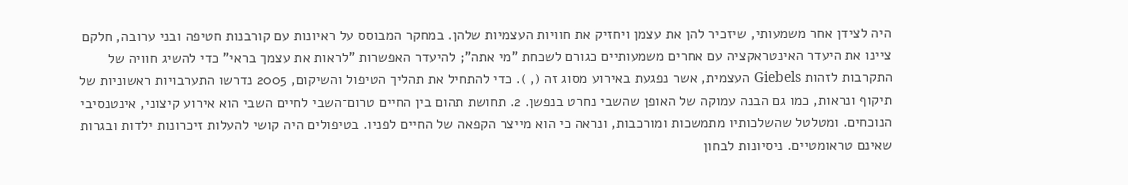היה לצידן אחר משמעותי, שיזכיר להן את עצמן ויחזיק את חוויות העצמיות שלהן. במחקר המבוסס על ראיונות עם קורבנות חטיפה ובני ערובה, חלקם ציינו את היעדר האינטראקציה עם אחרים משמעותיים כגורם לשכחת "מי אתה"; להיעדר האפשרות "לראות את עצמך בראי" כדי להשיג חוויה של התקרבות לזהות Giebels העצמית, אשר נפגעת באירוע מסוג זה (, ). כדי להתחיל את תהליך הטיפול והשיקום, 2005 נדרשו התערבויות ראשוניות של תיקוף ונראות, כמו גם הבנה עמוקה של האופן שהשבי נחרט בנפשן. 2. תחושת תהום בין החיים טרום־השבי לחיים השבי הוא אירוע קיצוני, אינטנסיבי הנוכחים. ומטלטל שהשלכותיו מתמשכות ומורכבות, ונראה כי הוא מייצר הקפאה של החיים לפניו. בטיפולים היה קושי להעלות זיכרונות ילדות ובגרות שאינם טראומטיים. ניסיונות לבחון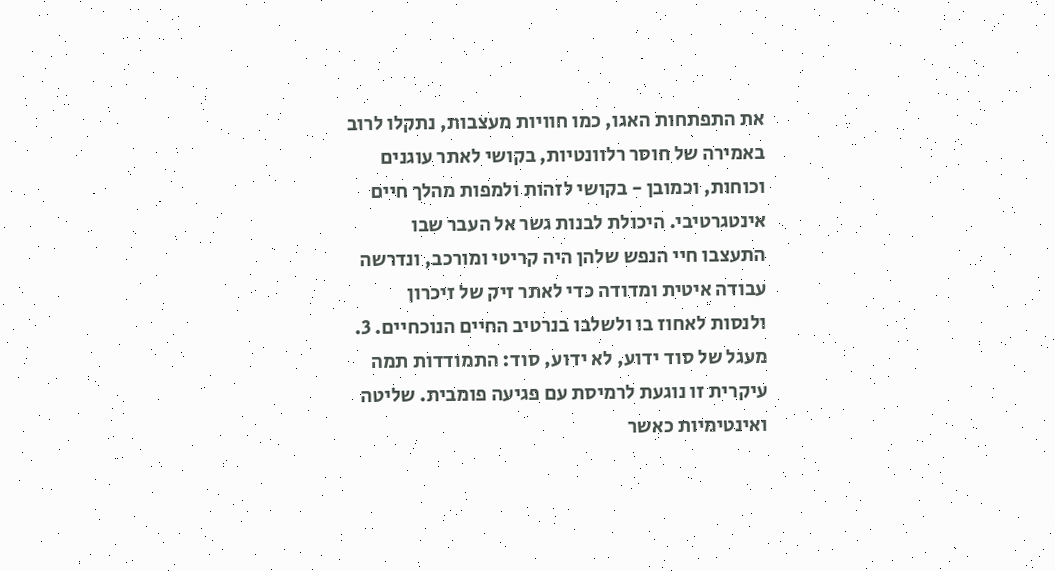את התפתחות האגו, כמו חוויות מעצבות, נתקלו לרוב באמירה של חוסר רלוונטיות, בקושי לאתר עוגנים וכוחות, וכמובן - בקושי לזהות ולמפות מהלך חיים אינטגרטיבי. היכולת לבנות גשר אל העבר שבו התעצבו חיי הנפש שלהן היה קריטי ומורכב, ונדרשה עבודה איטית ומדודה כדי לאתר זיק של זיכרון ולנסות לאחוז בו ולשלבו בנרטיב החיים הנוכחיים. 3. מעגל של סוד ידוע, לא ידוע, סוד: התמודדות תמה עיקרית זו נוגעת לרמיסת עם פגיעה פומבית. שליטה ואינטימיות כאשר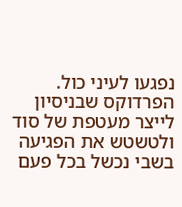נפגעו לעיני כול. הפרדוקס שבניסיון לייצר מעטפת של סוד ולטשטש את הפגיעה בשבי נכשל בכל פעם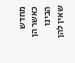מחדש כאשר הן הבינו שאין להן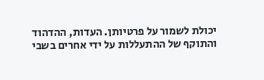יכולת לשמור על פרטיותן. העדות, ההדהוד והתוקף של ההתעללות על ידי אחרים בשבי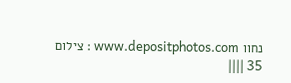נחוו www.depositphotos.com : צילום 35 ||||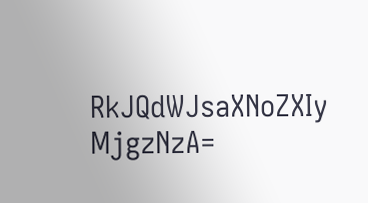RkJQdWJsaXNoZXIy MjgzNzA=